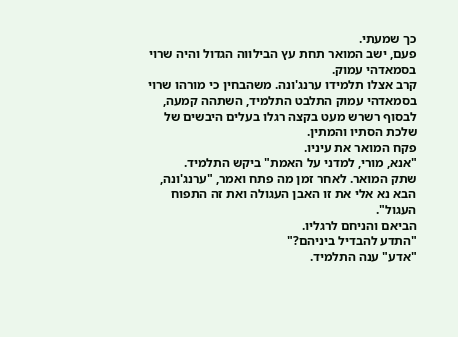כך שמעתי.
פעם, ישב המואר תחת עץ הבילווה הגדול והיה שרוי בסמאדהי עמוק.
קרב אצלו תלמידו ערנג'ונה. משהבחין כי מורהו שרוי בסמאדהי עמוק התלבט התלמיד, השתהה קמעה, לבסוף רשרש מעט בקצה רגלו בעלים היבשים של שלכת הסתיו והמתין.
פקח המואר את עיניו.
"אנא, מורי, למדני על האמת" ביקש התלמיד.
שתק המואר. לאחר זמן מה פתח ואמר, "ערנג'ונה, הבא נא אלי את זו האבן העגולה ואת זה התפוח העגול".
הביאם והניחם לרגליו.
"התדע להבדיל ביניהם?"
"אדע" ענה התלמיד.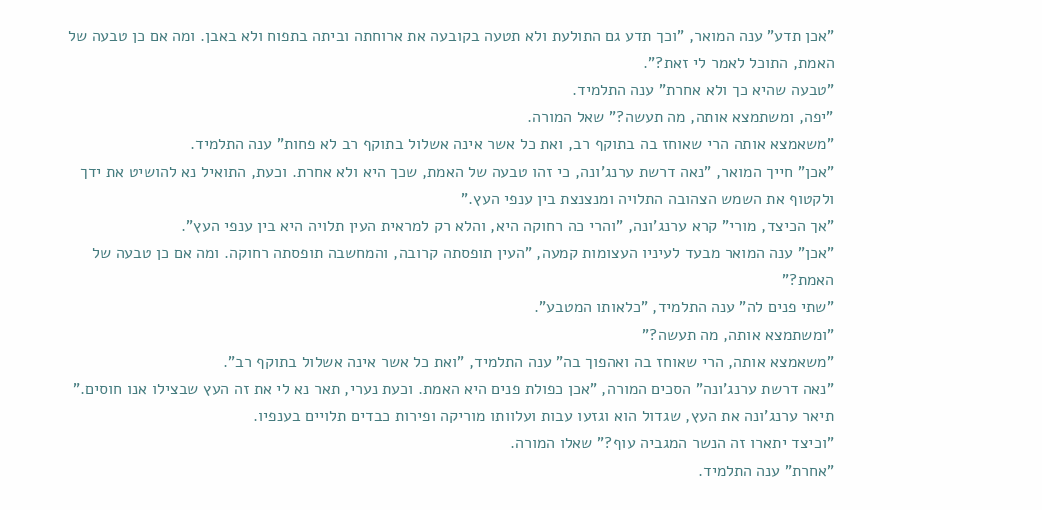"אכן תדע" ענה המואר, "וכך תדע גם התולעת ולא תטעה בקובעה את ארוחתה וביתה בתפוח ולא באבן. ומה אם כן טבעה של האמת, התוכל לאמר לי זאת?".
"טבעה שהיא כך ולא אחרת" ענה התלמיד.
"יפה, ומשתמצא אותה, מה תעשה?" שאל המורה.
"משאמצא אותה הרי שאוחז בה בתוקף רב, ואת כל אשר אינה אשלול בתוקף רב לא פחות" ענה התלמיד.
"אכן" חייך המואר, "נאה דרשת ערנג'ונה, כי זהו טבעה של האמת, שכך היא ולא אחרת. וכעת, התואיל נא להושיט את ידך ולקטוף את השמש הצהובה התלויה ומנצנצת בין ענפי העץ."
"אך הכיצד, מורי" קרא ערנג'ונה, "והרי כה רחוקה היא, והלא רק למראית העין תלויה היא בין ענפי העץ".
"אכן" ענה המואר מבעד לעיניו העצומות קמעה, "העין תופסתה קרובה, והמחשבה תופסתה רחוקה. ומה אם כן טבעה של האמת?"
"שתי פנים לה" ענה התלמיד, "כלאותו המטבע".
"ומשתמצא אותה, מה תעשה?"
"משאמצא אותה, הרי שאוחז בה ואהפוך בה" ענה התלמיד, "ואת כל אשר אינה אשלול בתוקף רב".
"נאה דרשת ערנג'ונה" הסכים המורה, "אכן כפולת פנים היא האמת. וכעת נערי, תאר נא לי את זה העץ שבצילו אנו חוסים."
תיאר ערנג'ונה את העץ, שגדול הוא וגזעו עבות ועלוותו מוריקה ופירות כבדים תלויים בענפיו.
"וכיצד יתארו זה הנשר המגביה עוף?" שאלו המורה.
"אחרת" ענה התלמיד.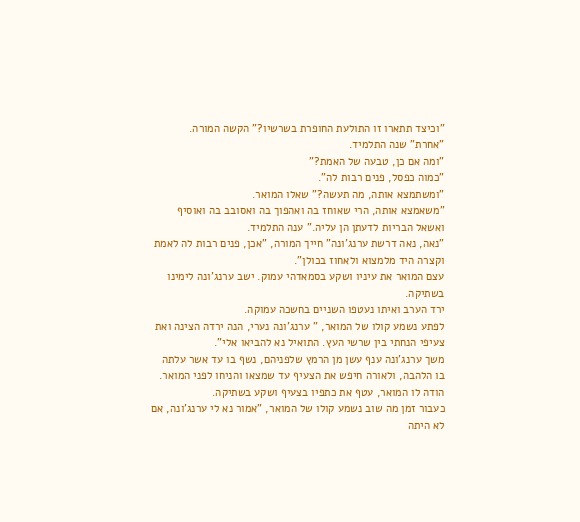"וכיצד תתארו זו התולעת החופרת בשרשיו?" הקשה המורה.
"אחרת" שנה התלמיד.
"ומה אם כן, טבעה של האמת?"
"כמוה כפסל, פנים רבות לה".
"ומשתמצא אותה, מה תעשה?" שאלו המואר.
"משאמצא אותה, הרי שאוחז בה ואהפוך בה ואסובב בה ואוסיף ואשאל הבריות לדעתן הן עליה." ענה התלמיד.
"נאה, נאה דרשת ערנג'ונה" חייך המורה, "אכן, פנים רבות לה לאמת וקצרה היד מלמצוא ולאחוז בכולן".
עצם המואר את עיניו ושקע בסמאדהי עמוק. ישב ערנג'ונה לימינו בשתיקה.
ירד הערב ואיתו נעטפו השניים בחשכה עמוקה.
לפתע נשמע קולו של המואר, " ערנג'ונה נערי, הנה ירדה הצינה ואת צעיפי הנחתי בין שרשי העץ. התואיל נא להביאו אלי".
משך ערנג'ונה ענף עשן מן הרמץ שלפניהם, נשף בו עד אשר עלתה בו הלהבה, ולאורה חיפש את הצעיף עד שמצאו והניחו לפני המואר.
הודה לו המואר, עטף את כתפיו בצעיף ושקע בשתיקה.
כעבור זמן מה שוב נשמע קולו של המואר, "אמור נא לי ערנג'ונה, אם לא היתה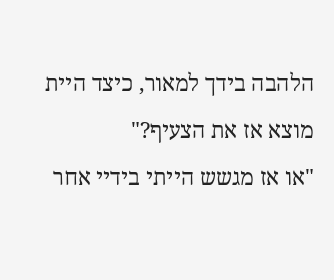הלהבה בידך למאור, כיצד היית מוצא אז את הצעיף?"
"או אז מגשש הייתי בידיי אחר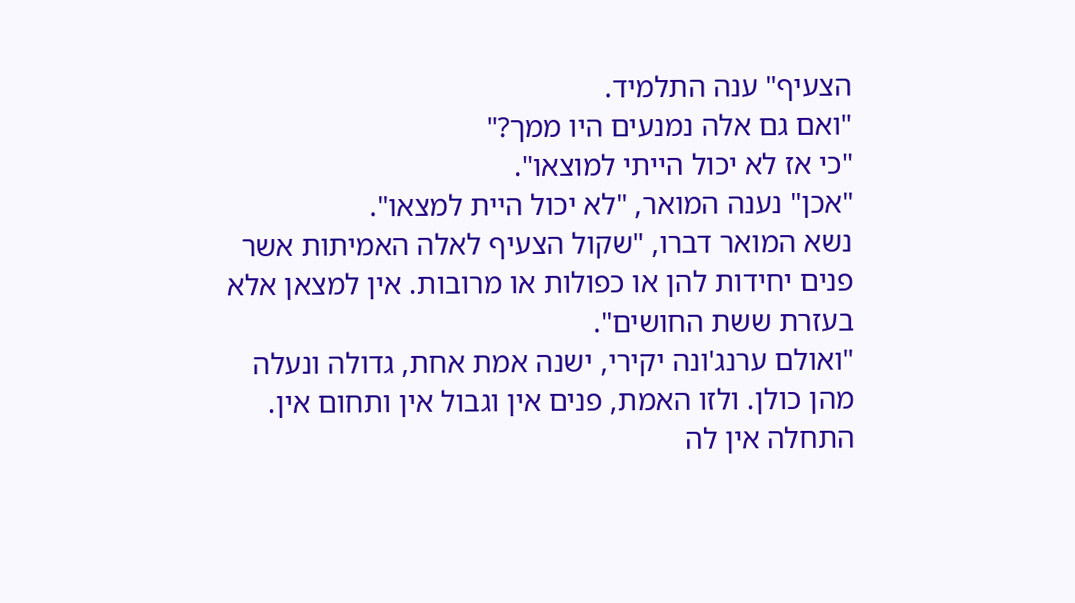הצעיף" ענה התלמיד.
"ואם גם אלה נמנעים היו ממך?"
"כי אז לא יכול הייתי למוצאו".
"אכן" נענה המואר, "לא יכול היית למצאו".
נשא המואר דברו, "שקול הצעיף לאלה האמיתות אשר פנים יחידות להן או כפולות או מרובות. אין למצאן אלא בעזרת ששת החושים".
"ואולם ערנג'ונה יקירי, ישנה אמת אחת, גדולה ונעלה מהן כולן. ולזו האמת, פנים אין וגבול אין ותחום אין. התחלה אין לה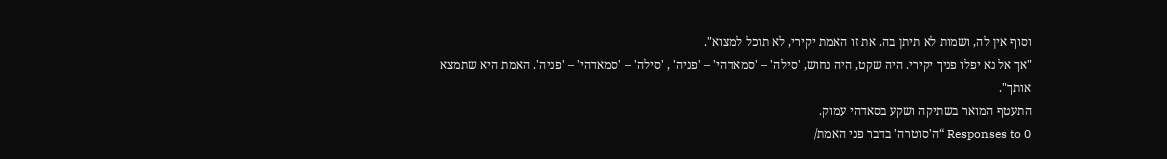וסוף אין לה, ושמות לא תיתן בה. את זו האמת יקירי, לא תוכל למצוא".
"אך אל נא יפלו פניך יקירי. היה שקט, היה נחוש, 'סילה' – 'סמאדהי' – 'פניה' , 'סילה' – 'סמאדהי' – 'פניה'. האמת היא שתמצא אותך".
התעטף המואר בשתיקה ושקע בסאדהי עמוק.
0 Responses to “ה'סוטרה' בדבר פני האמת/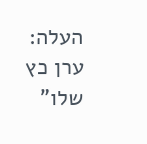העלה: ערן כץ שלו”